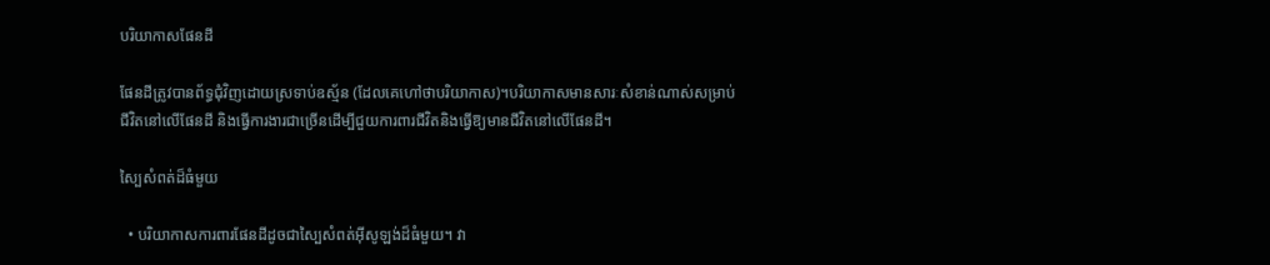បរិយាកាសផែនដី

ផែនដីត្រូវបានព័ទ្ធជុំវិញដោយស្រទាប់ឧស្ម័ន (ដែលគេហៅថាបរិយាកាស)។បរិយាកាសមានសារៈសំខាន់ណាស់សម្រាប់ជីវិតនៅលើផែនដី និងធ្វើការងារជាច្រើនដើម្បីជួយការពារជីវិតនិងធ្វើឱ្យមានជីវិតនៅលើផែនដី។

ស្បៃសំពត់ដ៏ធំមួយ

  • បរិយាកាសការពារផែនដីដូចជាស្បៃសំពត់អ៊ីសូឡង់ដ៏ធំមួយ។ វា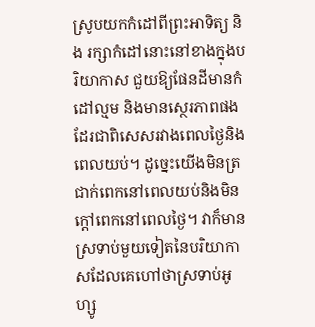ស្រូបយកកំដៅពីព្រះអាទិត្យ និង រក្សាកំដៅនោះនៅខាងក្នុងបរិយាកាស ជួយឱ្យផែនដីមានកំដៅល្មម និងមានស្ថេរភាពផងដែរជាពិសេសរវាងពេលថ្ងៃនិងពេលយប់។ ដូច្នេះយើងមិនត្រជាក់ពេកនៅពេលយប់និងមិនក្តៅពេកនៅពេលថ្ងៃ។ វាក៏មានស្រទាប់មួយទៀតនៃបរិយាកាសដែលគេហៅថាស្រទាប់អូហ្សូ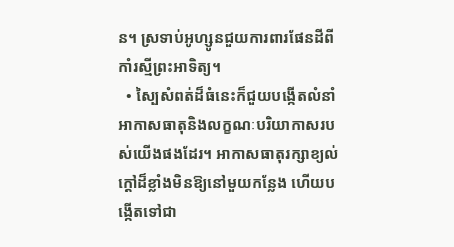ន។ ស្រទាប់អូហ្សូនជួយការពារផែនដីពីកាំរស្មីព្រះអាទិត្យ។
  • ស្បៃសំពត់ដ៏ធំនេះក៏ជួយបង្កើតលំនាំអាកាសធាតុនិងលក្ខណៈបរិយាកាសរបស់យើងផងដែរ។ អាកាសធាតុរក្សាខ្យល់ក្តៅដ៏ខ្លាំងមិនឱ្យនៅមួយកន្លែង ហើយបង្កើតទៅជា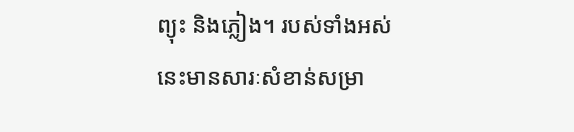ព្យុះ និងភ្លៀង។ របស់ទាំងអស់នេះមានសារៈសំខាន់សម្រា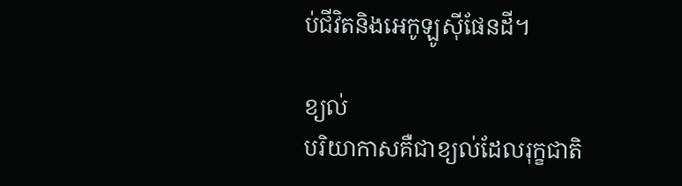ប់ជីវិតនិងអេកូឡូស៊ីផែនដី។

ខ្យល់
បរិយាកាសគឺជាខ្យល់ដែលរុក្ខជាតិ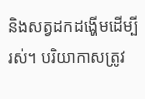និងសត្វដកដង្ហើមដើម្បីរស់។ បរិយាកាសត្រូវ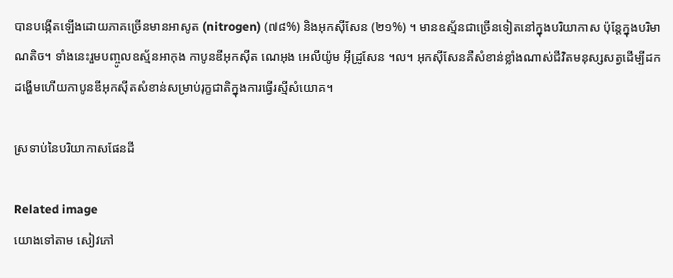បានបង្កើតឡើងដោយភាគច្រើនមានអាសូត (nitrogen) (៧៨%) និងអុកស៊ីសែន (២១%) ។ មានឧស្ម័នជាច្រើនទៀតនៅក្នុងបរិយាកាស ប៉ុន្តែក្នុងបរិមាណតិច។ ទាំងនេះរួមបញ្ចូលឧស្ម័នអាកុង កាបូនឌីអុកស៊ីត ណេអុង អេលីយ៉ូម អ៊ីដ្រូសែន ។ល។ អុកស៊ីសែនគឺសំខាន់ខ្លាំងណាស់ជីវិតមនុស្សសត្វដើម្បីដកដង្ហើមហើយកាបូនឌីអុកស៊ីតសំខាន់សម្រាប់រុក្ខជាតិក្នុងការធ្វើរស្មីសំយោគ។

ស្រទាប់នៃបរិយាកាសផែនដី

Related image
យោងទៅតាម សៀវភៅ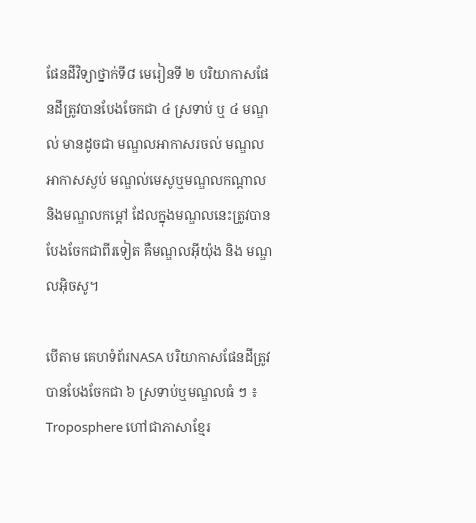ផែនដីវិទ្យាថ្នាក់ទី៨ មេរៀនទី ២ បរិយាកាសផែនដីត្រូវបានបែងចែកជា ៤ ស្រទាប់ ឬ ៤ មណ្ឌល់ មានដូចជា មណ្ឌលអាកាសរចល់ មណ្ឌលអាកាសស្ងប់ មណ្ឌល់មេសូឬមណ្ឌលកណ្ដាល និងមណ្ឌលកម្ដៅ ដែលក្នុងមណ្ឌលនេះត្រូវបានបែងចែកជាពីរទៀត គឺមណ្ឌលអ៊ីយ៉ុង និង មណ្ឌលអ៊ិចសូ។

បើតាម គេហទំព័រNASA បរិយាកាសផែនដីត្រូវបានបែងចែកជា ៦ ស្រទាប់ឬមណ្ឌលធំ ៗ ៖  Troposphere ហៅជាភាសាខ្មែរ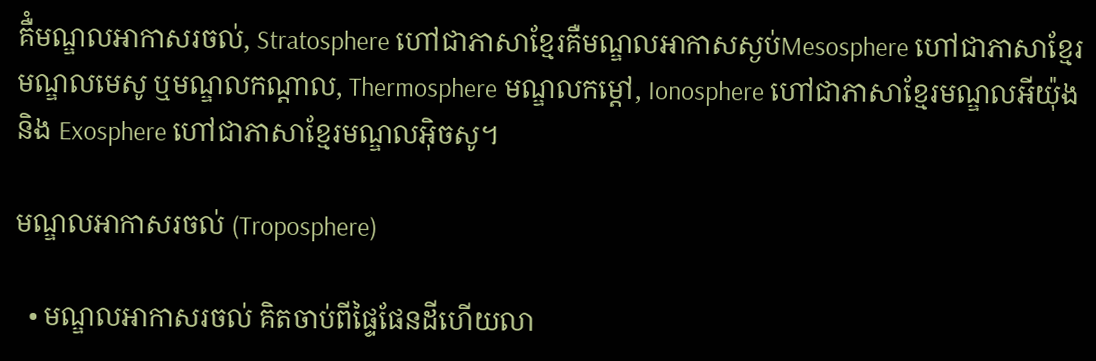គឺំមណ្ឌលអាកាសរចល់, Stratosphere ហៅជាភាសាខ្មែរគឺមណ្ឌលអាកាសស្ងប់Mesosphere ហៅជាភាសាខ្មែរមណ្ឌលមេសូ ឬមណ្ឌលកណ្ដាល, Thermosphere មណ្ឌលកម្ដៅ, Ionosphere ហៅជាភាសាខ្មែរមណ្ឌលអីយ៉ុង និង Exosphere ហៅជាភាសាខ្មែរមណ្ឌលអ៊ិចសូ។

មណ្ឌលអាកាសរចល់ (Troposphere)

  • មណ្ឌលអាកាសរចល់ គិតចាប់ពីផ្ទៃផែនដីហើយលា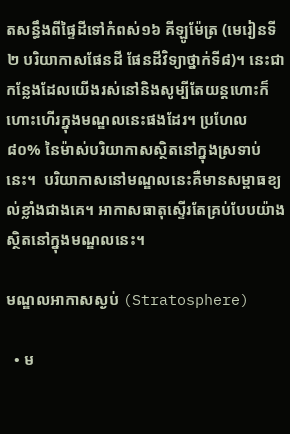តសន្ធឹងពីផ្ទៃដីទៅកំពស់១៦ គីឡូម៉ែត្រ (មេរៀនទី២ បរិយាកាសផែនដី ផែនដីវិទ្យាថ្នាក់ទី៨)។ នេះជាកន្លែងដែលយើងរស់នៅនិងសូម្បីតែយន្តហោះក៏ហោះហើរក្នុងមណ្ឌលនេះផងដែរ។ ប្រហែល ៨០% នៃម៉ាស់បរិយាកាសស្ថិតនៅក្នុងស្រទាប់នេះ។  បរិយាកាសនៅមណ្ឌលនេះគឺមានសម្ពាធខ្យល់ខ្លាំងជាងគេ។ អាកាសធាតុស្ទើរតែគ្រប់បែបយ៉ាងស្ថិតនៅក្នុងមណ្ឌលនេះ។

មណ្ឌលអាកាសស្ងប់ (Stratosphere)

  • ម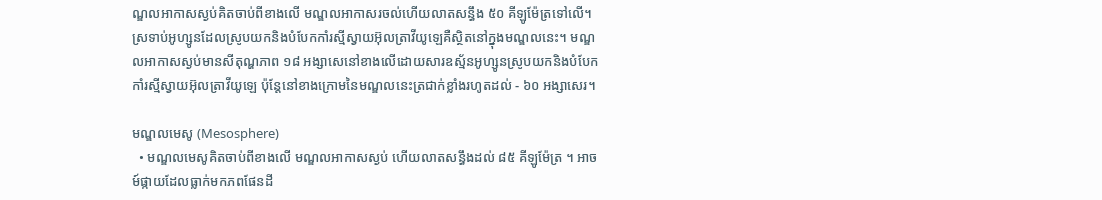ណ្ឌលអាកាសស្ងប់គិតចាប់ពីខាងលើ មណ្ឌលអាកាសរចល់ហើយលាតសន្ធឹង ៥០ គីឡូម៉ែត្រទៅលើ។ ស្រទាប់អូហ្សូនដែលស្រូបយកនិងបំបែកកាំរស្មីស្វាយអ៊ុលត្រាវីយូឡេគឺស្ថិតនៅក្នុងមណ្ឌលនេះ។ មណ្ឌលអាកាសស្ងប់មានសីតុណ្ហភាព ១៨ អង្សាសេនៅខាងលើដោយសារឧស្ម័នអូហ្សូនស្រូបយកនិងបំបែកកាំរស្មីស្វាយអ៊ុលត្រាវីយូឡេ ប៉ុន្តែនៅខាងក្រោមនៃមណ្ឌលនេះត្រជាក់ខ្លាំងរហូតដល់ - ៦០ អង្សាសេរ។

មណ្ឌលមេសូ (Mesosphere)
  • មណ្ឌលមេសូគិតចាប់ពីខាងលើ មណ្ឌលអាកាសស្ងប់ ហើយលាតសន្ធឹងដល់ ៨៥ គីឡូម៉ែត្រ ។ អាចម៍ផ្កាយដែលធ្លាក់មកភពផែនដី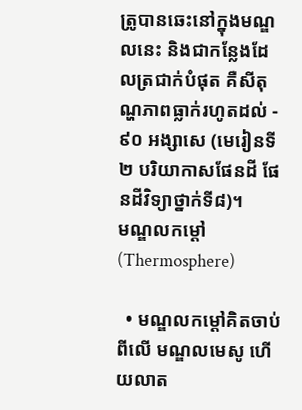ត្រូបានឆេះនៅក្នុងមណ្ឌលនេះ និងជាកន្លែងដែលត្រជាក់បំផុត គឺសីតុណ្ហភាពធ្លាក់រហូតដល់ - ៩០ អង្សាសេ (មេរៀនទី២ បរិយាកាសផែនដី ផែនដីវិទ្យាថ្នាក់ទី៨)។
មណ្ឌលកម្ដៅ (Thermosphere)

  • មណ្ឌលកម្ដៅគិតចាប់ពីលើ មណ្ឌលមេសូ ហើយលាត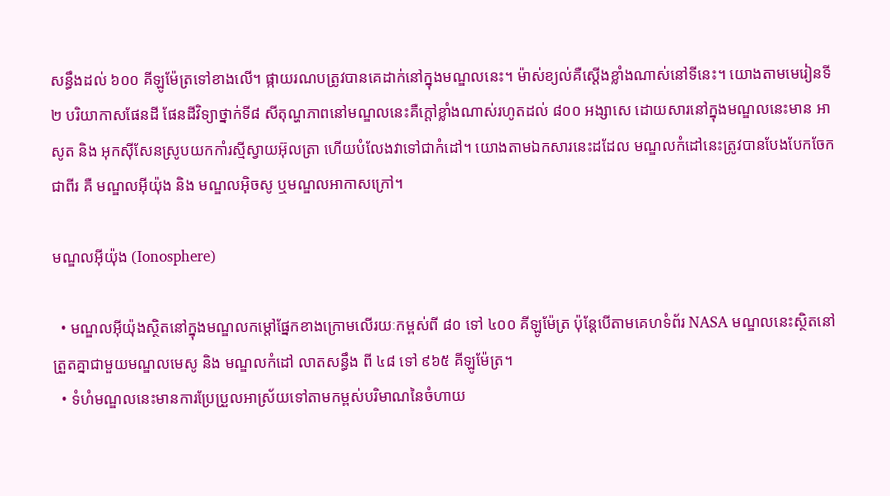សន្ធឹងដល់ ៦០០ គីឡូម៉ែត្រទៅខាងលើ។ ផ្កាយរណបត្រូវបានគេដាក់នៅក្នុងមណ្ឌលនេះ។ ម៉ាស់ខ្យល់គឺស្តើងខ្លាំងណាស់នៅទីនេះ។ យោងតាមមេរៀនទី២ បរិយាកាសផែនដី ផែនដីវិទ្យាថ្នាក់ទី៨ សីតុណ្ហភាពនៅមណ្ឌលនេះគឺក្ដៅខ្លាំងណាស់រហូតដល់ ៨០០ អង្សាសេ ដោយសារនៅក្នុងមណ្ឌលនេះមាន អាសូត និង អុកស៊ីសែនស្រូបយកកាំរស្មីស្វាយអ៊ុលត្រា ហើយបំលែងវាទៅជាកំដៅ។ យោងតាមឯកសារនេះដដែល មណ្ឌលកំដៅនេះត្រូវបានបែងបែកចែកជាពីរ គឺ មណ្ឌលអ៊ីយ៉ុង និង មណ្ឌលអ៊ិចសូ ឬមណ្ឌលអាកាសក្រៅ។

មណ្ឌលអ៊ីយ៉ុង (Ionosphere)

  • មណ្ឌលអ៊ីយ៉ុងស្ថិតនៅក្នុងមណ្ឌលកម្ដៅផ្នែកខាងក្រោមលើរយៈកម្ពស់ពី ៨០ ទៅ ៤០០ គីឡូម៉ែត្រ ប៉ុន្តែបើតាមគេហទំព័រ NASA មណ្ឌលនេះស្ថិតនៅត្រួតគ្នាជាមួយមណ្ឌលមេសូ និង មណ្ឌលកំដៅ លាតសន្ធឹង ពី ៤៨ ទៅ ៩៦៥ គីឡូម៉ែត្រ។
  • ទំហំមណ្ឌលនេះមានការប្រែប្រួលអាស្រ័យទៅតាមកម្ពស់បរិមាណនៃចំហាយ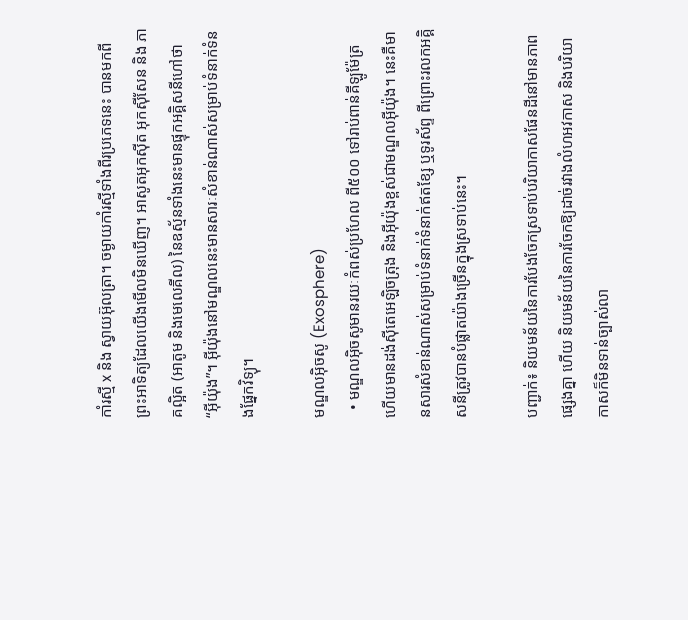កាំរស្មី x និង ស្វាយអ៊ុលត្រា។ ចម្ងាយកាំរស្មីទាំងពីរប្រភេទនេះ បានមកពីព្រះអាទិត្យដែលយើងមើលមិនឃើញ។ អាសូតអុកស៊ីត អុកស៊ីសែន និង ភាគល្អិត (អាតូម និងមេលេគីល) នៃឧស្ម័នទាំងនេះមានផ្ទុកអគ្គិសនីហៅថា “អ៊ីយ៉ុង”។ អ៊ីយ៉ុងនៅមណ្ឌលនេះមានសារៈសំខាន់ណាស់សម្រាប់ទំនាក់ទំនងផ្នែកវិទ្យុ។

មណ្ឌលអ៊ិចសូ (Exosphere)
  • មណ្ឌលអ៊ិចសូមានរយៈកំពស់ប្រហែល ពី៥០០ ទៅរាប់ពាន់គីឡូម៉ែត្រ ហើយមានដង់ស៊ីតេអេឡិចត្រុង និងអ៊ីយ៉ុងខ្ពស់ជាមណ្ឌលអ៊ីយ៉ុង។ នេះគឺមានសារសំខាន់ណាស់សម្រាប់ទំនាក់ទំនាក់ឥតខ្សែ ឬទូរស័ព្ទ ពីព្រោះរលកអគ្គិសនីត្រូវបានបំផ្លាតយ៉ាងច្រើនក្នុងស្រទាប់នេះ។

បញ្ជាក់៖ និយមន័យនៃការបែងចែកស្រទាប់បរិយាកាសផែនដីនៅមានភាពផ្សេងគ្នា ហើយ និយមន័យនៃការចែកឱ្យដាច់រវាងលំហអវកាស និងបរិយាកាសក៏មិនទាន់ច្បាស់លា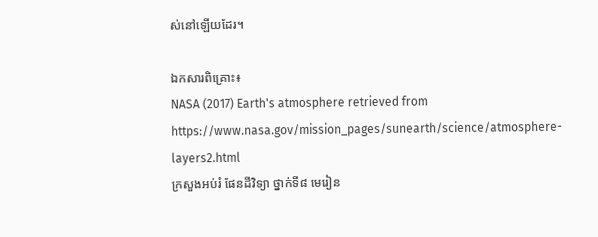ស់នៅឡើយដែរ។

ឯកសារពិគ្រោះ៖
NASA (2017) Earth's atmosphere retrieved from https://www.nasa.gov/mission_pages/sunearth/science/atmosphere-layers2.html
ក្រសួងអប់រំ ផែនដីវិទ្យា ថ្នាក់ទី៨ មេរៀន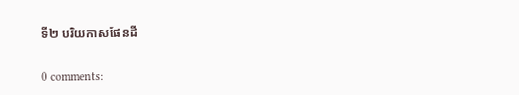ទី២ បរិយកាសផែនដី

0 comments: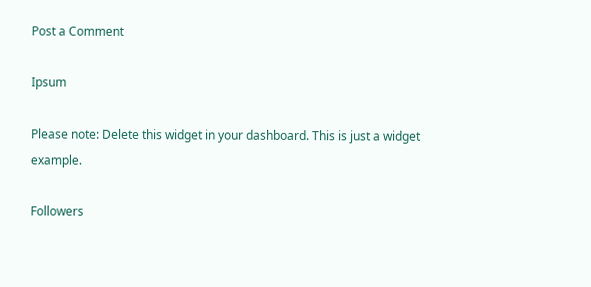Post a Comment

Ipsum

Please note: Delete this widget in your dashboard. This is just a widget example.

Followers